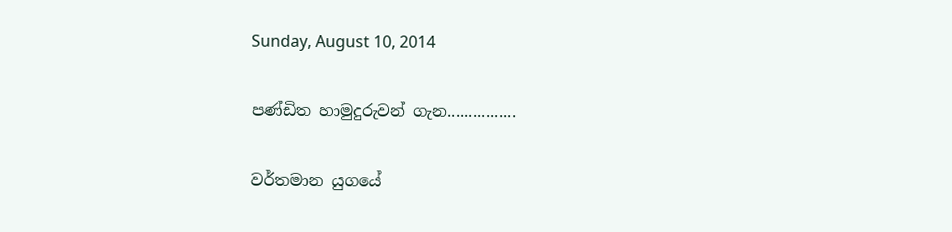Sunday, August 10, 2014

පණ්ඩිත හාමුදුරුවන් ගැන................

වර්තමාන යුගයේ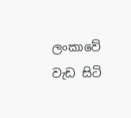ලංකාවේ වැඩ සිටි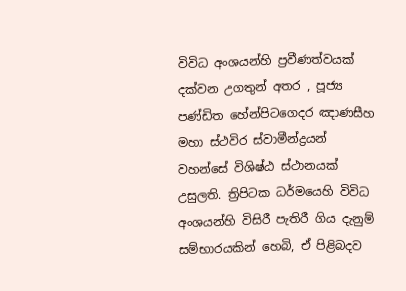විවිධ අංශයන්හි ප්‍රවීණත්වයක් දක්වන උගතුන් අතර , පූජ්‍ය පණ්ඩිත හේන්පිටගෙදර ඤාණසීහ මහා ස්ථවිර ස්වාමීන්ද්‍රයන් වහන්සේ විශිෂ්ඨ ස්ථානයක් උසුලති. ත්‍රිපිටක ධර්මයෙහි විවිධ අංශයන්හි විසිරී පැතිරී ගිය දැනුම් සම්භාරයකින් හෙබි, ඒ පිළිබදව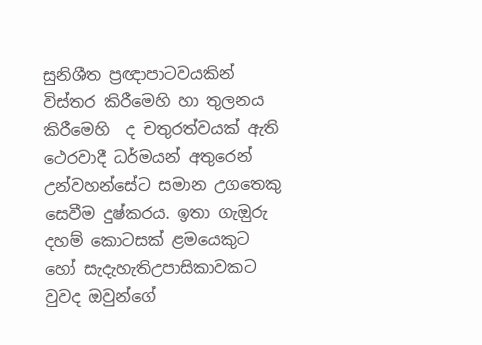සුනිශීත ප්‍රඥාපාටවයකින් විස්තර කිරීමෙහි හා තුලනය කිරීමෙහි  ද චතුරත්වයක් ඇති ථෙරවාදී ධර්මයන් අතුරෙන් උන්වහන්සේට සමාන උගතෙකු සෙවීම දුෂ්කරය. ඉතා ගැඔුරු දහම් කොටසක් ළමයෙකුට හෝ සැදැහැතිඋපාසිකාවකට වුවද ඔවුන්ගේ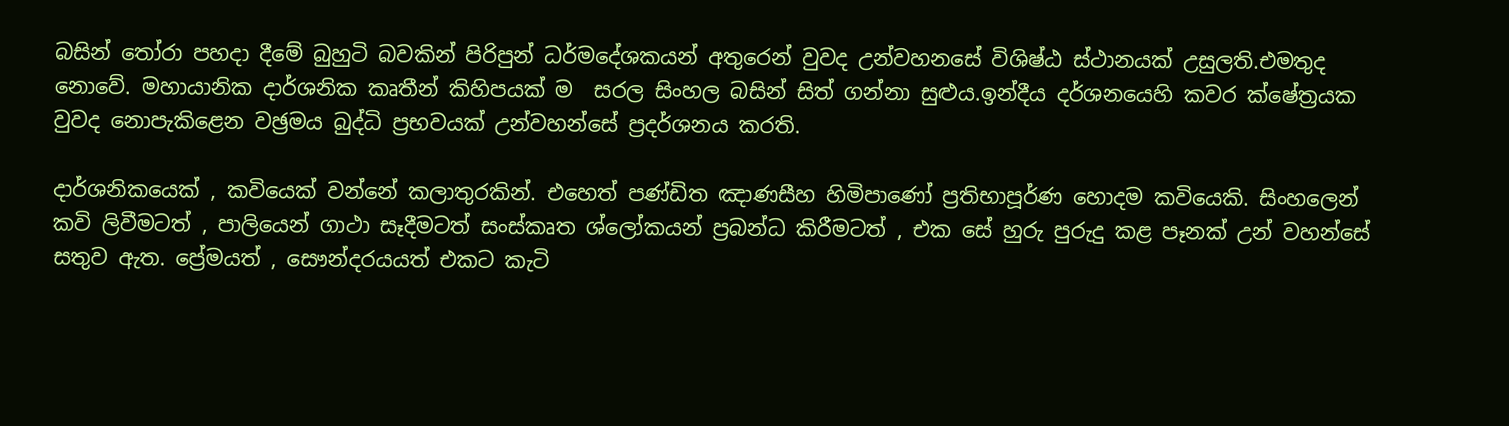බසින් තෝරා පහදා දීමේ බුහුටි බවකින් පිරිපුන් ධර්මදේශකයන් අතුරෙන් වුවද උන්වහනසේ විශිෂ්ඨ ස්ථානයක් උසුලති.එමතුද නොවේ. මහායානික දාර්ශනික කෘතීන් කිහිපයක් ම  සරල සිංහල බසින් සිත් ගන්නා සුළුය.ඉන්දීය දර්ශනයෙහි කවර ක්ෂේත්‍රයක වුවද නොපැකිළෙන වඡ්‍රමය බුද්ධි ප්‍රභවයක් උන්වහන්සේ ප්‍රදර්ශනය කරති.

දාර්ශනිකයෙක් , කවියෙක් වන්නේ කලාතුරකින්. එහෙත් පණ්ඩිත ඤාණසීහ හිමිපාණෝ ප්‍රතිභාපූර්ණ හොදම කවියෙකි. සිංහලෙන් කවි ලිවීමටත් , පාලියෙන් ගාථා සෑදීමටත් සංස්කෘත ශ්ලෝකයන් ප්‍රබන්ධ කිරීමටත් , එක සේ හුරු පුරුදු කළ පෑනක් උන් වහන්සේ සතුව ඇත. ප්‍රේමයත් , සෞන්දරයයත් එකට කැටි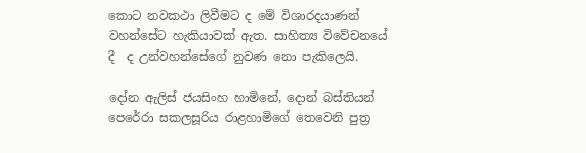කොට නවකථා ලිවීමට ද මේ විශාරදයාණන් වහන්සේට හැකියාවක් ඇත. සාහිත්‍ය විවේචනයේ දී  ද උන්වහන්සේගේ නුවණ නො පැකිලෙයි.

දෝන ඇලිස් ජයසිංහ හාමිනේ, දොන් බස්තියන් පෙරේරා සකලසූරිය රාළහාමිගේ තෙවෙනි පුත්‍ර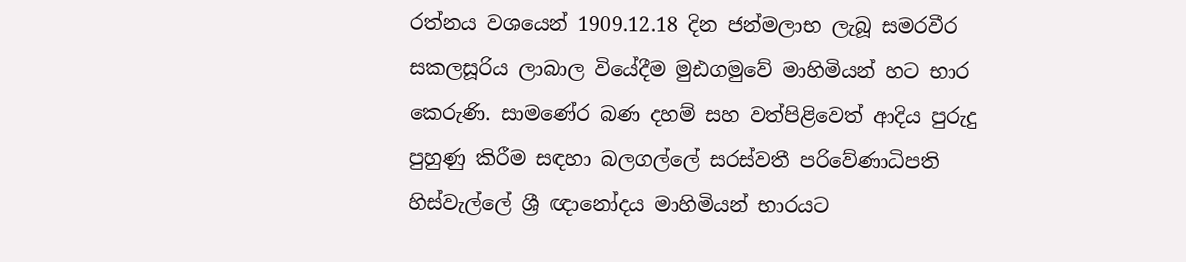රත්නය වශයෙන් 1909.12.18 දින ජන්මලාභ ලැබූ සමරවීර සකලසූරිය ලාබාල වියේදීම මුඪගමුවේ මාහිමියන් හට භාර කෙරුණි. සාමණේර බණ දහම් සහ වත්පිළිවෙත් ආදිය පුරුදු පුහුණු කිරීම සඳහා බලගල්ලේ සරස්වතී පරිවේණාධිපති හිස්වැල්ලේ ශ්‍රී ඥානෝදය මාහිමියන් භාරයට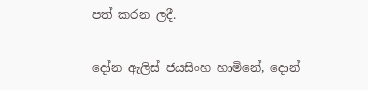පත් කරන ලදී.

දෝන ඇලිස් ජයසිංහ හාමිනේ, දොන්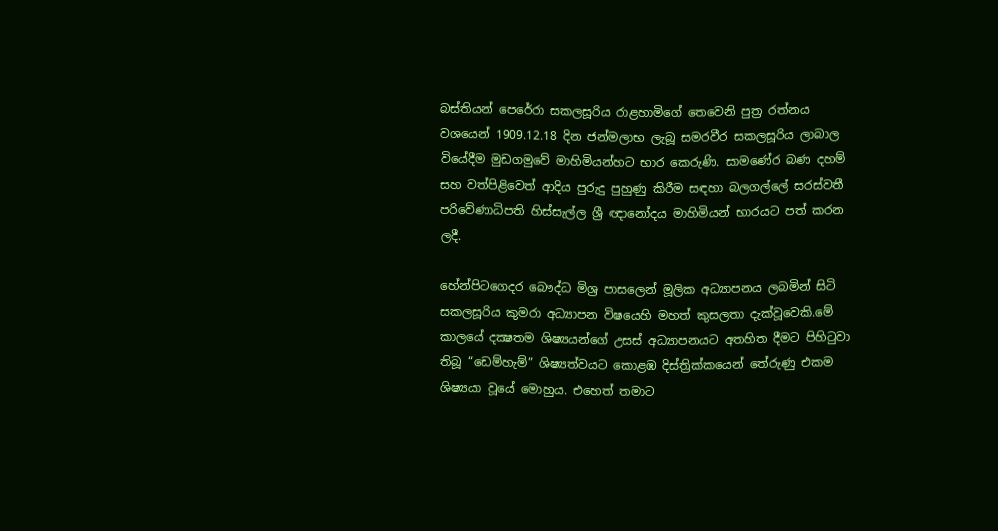බස්තියන් පෙරේරා සකලසූරිය රාළහාමිගේ තෙවෙනි පුත්‍ර රත්නය වශයෙන් 1909.12.18 දින ජන්මලාභ ලැබූ සමරවීර සකලසූරිය ලාබාල වියේදීම මුඩගමුවේ මාහිමියන්හට භාර කෙරුණි. සාමණේර බණ දහම් සහ වත්පිළිවෙත් ආදිය පුරුදු පුහුණු කිරීම සඳහා බලගල්ලේ සරස්වතී පරිවේණාධිපති හිස්සැල්ල ශ්‍රී ඥානෝදය මාහිමියන් භාරයට පත් කරන ලදී.

හේන්පිටගෙදර බෞද්ධ මිශ්‍ර පාසලෙන් මූලික අධ්‍යාපනය ලබමින් සිටි සකලසූරිය කුමරා අධ්‍යාපන විෂයෙහි මහත් කුසලතා දැක්වූවෙකි.මේ කාලයේ දක්‍ෂතම ශිෂ්‍යයන්ගේ උසස් අධ්‍යාපනයට අතහිත දීමට පිහිටුවා තිබූ “ඩෙම්හැම්” ශිෂ්‍යත්වයට කොළඹ දිස්ත්‍රික්කයෙන් තේරුණු එකම ශිෂ්‍යයා වූයේ මොහුය. එහෙත් තමාට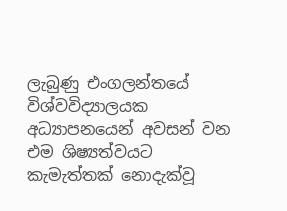ලැබුණු එංගලන්තයේ විශ්වවිද්‍යාලයක අධ්‍යාපනයෙන් අවසන් වන එම ශිෂ්‍යත්වයට කැමැත්තක් නොදැක්වූ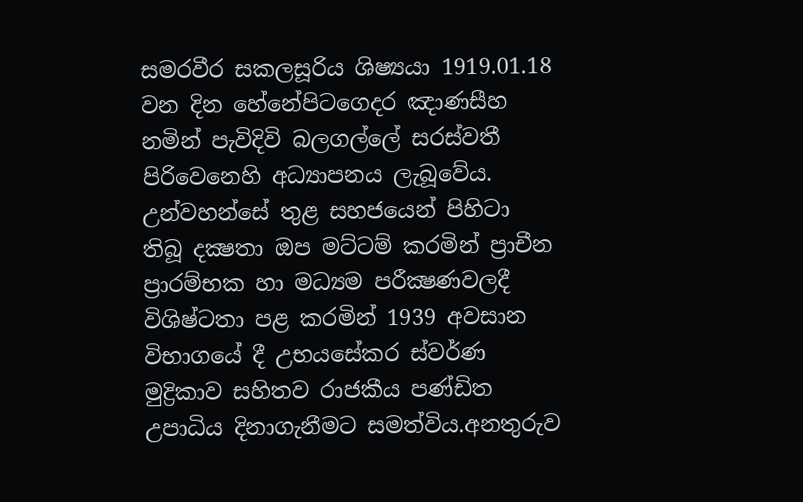සමරවීර සකලසූරිය ශිෂ්‍යයා 1919.01.18 වන දින හේනේපිටගෙදර ඤාණසීහ නමින් පැවිදිවි බලගල්ලේ සරස්වතී පිරිවෙනෙහි අධ්‍යාපනය ලැබූවේය. උන්වහන්සේ තුළ සහජයෙන් පිහිටා තිබූ දක්‍ෂතා ඔප මට්ටම් කරමින් ප්‍රාචීන ප්‍රාරම්භක හා මධ්‍යම පරීක්‍ෂණවලදී විශිෂ්ටතා පළ කරමින් 1939 අවසාන විභාගයේ දී උභයසේකර ස්වර්ණ මුද්‍රිකාව සහිතව රාජකීය පණ්ඩිත උපාධිය දිනාගැනීමට සමත්විය.අනතුරුව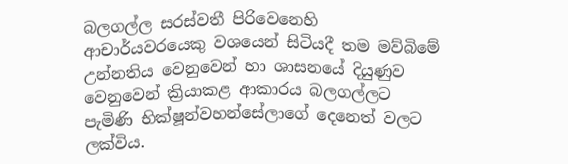බලගල්ල සරස්වතී පිරිවෙනෙහි ආචාර්යවරයෙකු වශයෙන් සිටියදී තම මව්බිමේ උන්නතිය වෙනුවෙන් හා ශාසනයේ දියුණුව වෙනුවෙන් ක්‍රියාකළ ආකාරය බලගල්ලට පැමිණි භික්ෂූන්වහන්සේලාගේ දෙනෙත් වලට ලක්විය.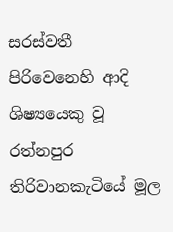සරස්වතී පිරිවෙනෙහි ආදි ශිෂ්‍යයෙකු වූ රත්නපුර තිරිවානකැටියේ මූල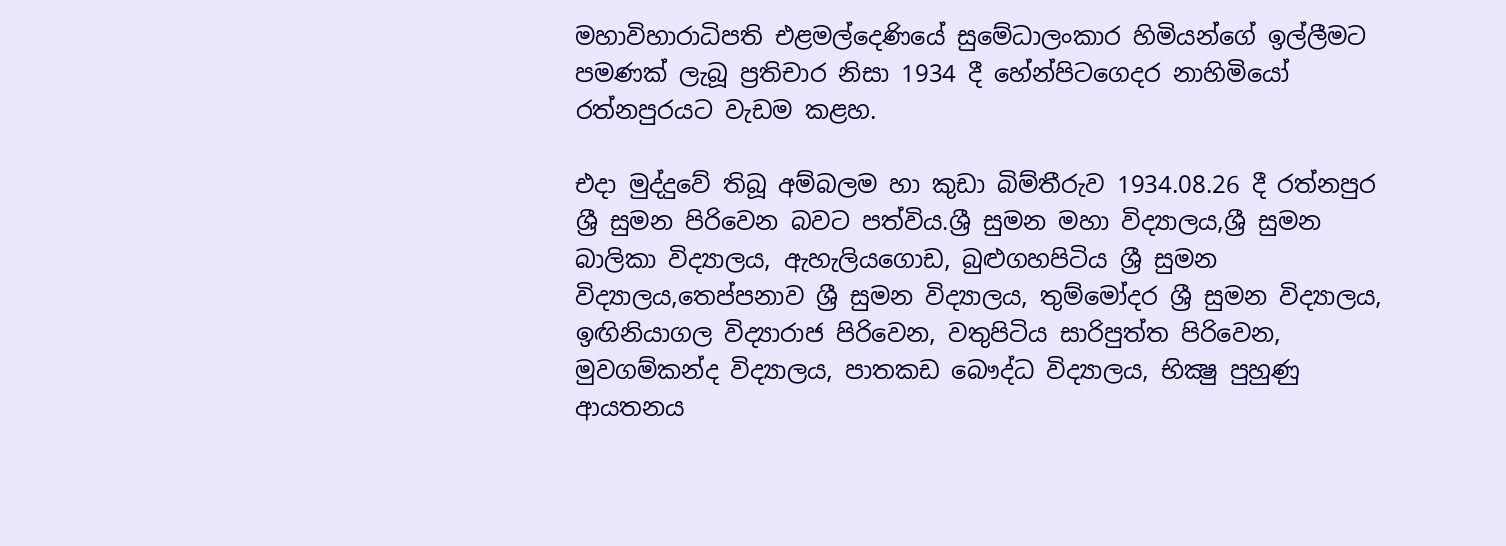මහාවිහාරාධිපති එළමල්දෙණියේ සුමේධාලංකාර හිමියන්ගේ ඉල්ලීමට පමණක් ලැබූ ප්‍රතිචාර නිසා 1934 දී හේන්පිටගෙදර නාහිමියෝ රත්නපුරයට වැඩම කළහ.

එදා මුද්දුවේ තිබූ අම්බලම හා කුඩා බිම්තීරුව 1934.08.26 දී රත්නපුර ශ්‍රී සුමන පිරිවෙන බවට පත්විය.ශ්‍රී සුමන මහා විද්‍යාලය,ශ්‍රී සුමන බාලිකා විද්‍යාලය, ඇහැලියගොඩ, බුළුගහපිටිය ශ්‍රී සුමන විද්‍යාලය,තෙප්පනාව ශ්‍රී සුමන විද්‍යාලය, තුම්මෝදර ශ්‍රී සුමන විද්‍යාලය, ඉඟිනියාගල විද්‍යාරාජ පිරිවෙන, වතුපිටිය සාරිපුත්ත පිරිවෙන, මුවගම්කන්ද විද්‍යාලය, පාතකඩ බෞද්ධ විද්‍යාලය, භික්‍ෂු පුහුණු ආයතනය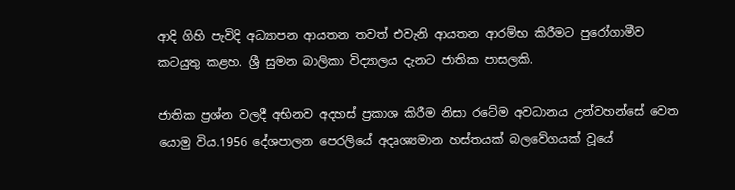ආදි ගිහි පැවිදි අධ්‍යාපන ආයතන තවත් එවැනි ආයතන ආරම්භ කිරීමට පුරෝගාමීව කටයුතු කළහ. ශ්‍රී සුමන බාලිකා විද්‍යාලය දැනට ජාතික පාසලකි.

ජාතික ප්‍රශ්න වලදී අභිනව අදහස් ප්‍රකාශ කිරීම නිසා රටේම අවධානය උන්වහන්සේ වෙත යොමු විය.1956 දේශපාලන පෙරලියේ අදෘශ්‍යමාන හස්තයක් බලවේගයක් වූයේ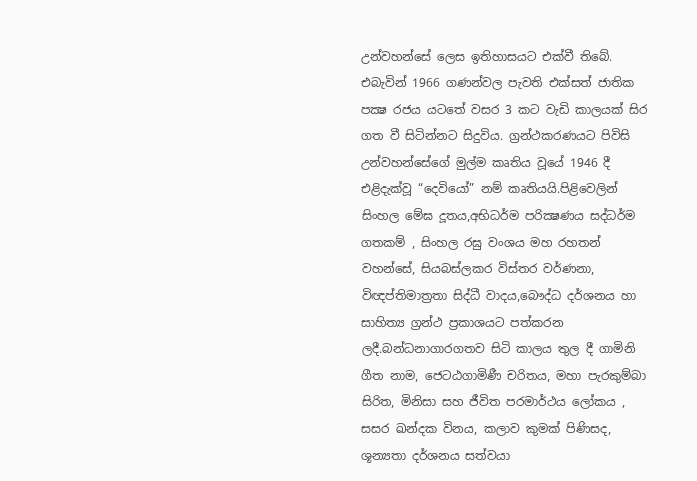උන්වහන්සේ ලෙස ඉතිහාසයට එක්වී තිබේ. එබැවින් 1966 ගණන්වල පැවති එක්සත් ජාතික පක්‍ෂ රජය යටතේ වසර 3 කට වැඩි කාලයක් සිර ගත වී සිටින්නට සිදුවිය. ග්‍රන්ථකරණයට පිවිසි උන්වහන්සේගේ මුල්ම කෘතිය වූයේ 1946 දී එළිදැක්වූ “දෙවියෝ” නම් කෘතියයි.පිළිවෙලින් සිංහල මේඝ දූතය,අභිධර්ම පරික්‍ෂණය සද්ධර්ම ගතකම් , සිංහල රඝු වංශය මහ රහතන් වහන්සේ, සියබස්ලකර විස්තර වර්ණනා, විඥප්තිමාත්‍රතා සිද්ධී වාදය,බෞද්ධ දර්ශනය හා සාහිත්‍ය ග්‍රන්ථ ප්‍රකාශයට පත්කරන ලදී.බන්ධනාගාරගතව සිටි කාලය තුල දී ගාමිනි ගීත නාම, ජෙටඨගාමිණී චරිතය, මහා පැරකුම්බා සිරිත, මිනිසා සහ ජීවිත පරමාර්ථය ලෝකය , සසර ඛන්දක විනය, කලාව කුමක් පිණිසද, ශූන්‍යතා දර්ශනය සත්වයා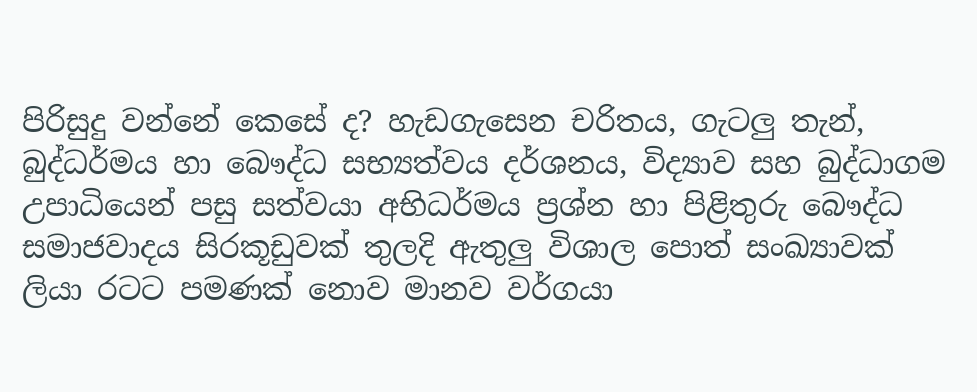පිරිසුදු වන්නේ කෙසේ ද? හැඩගැසෙන චරිතය, ගැටලු තැන්, බුද්ධර්මය හා බෞද්ධ සභ්‍යත්වය දර්ශනය, විද්‍යාව සහ බුද්ධාගම උපාධියෙන් පසු සත්වයා අභිධර්මය ප්‍රශ්න හා පිළිතුරු බෞද්ධ සමාජවාදය සිරකූඩුවක් තුලදි ඇතුලු විශාල පොත් සංඛ්‍යාවක් ලියා රටට පමණක් නොව මානව වර්ගයා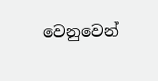වෙනුවෙන්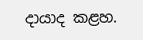දායාද කළහ.